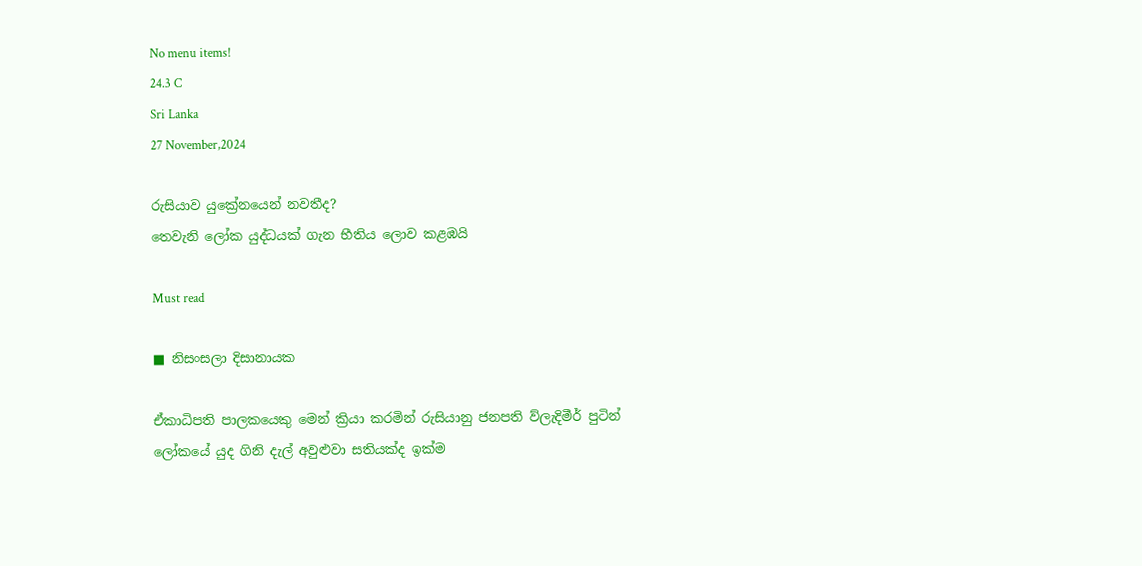No menu items!
24.3 C
Sri Lanka
27 November,2024

රුසියාව යුක්‍රේනයෙන් නවතීද?
තෙවැනි ලෝක යුද්ධයක් ගැන භීතිය ලොව කළඹයි

Must read

■ නිසංසලා දිසානායක

ඒකාධිපති පාලකයෙකු මෙන් ක්‍රියා කරමින් රුසියානු ජනපති ව්ලැදිමීර් පුටින් ලෝකයේ යුද ගිනි දැල් අවුළුවා සතියක්ද ඉක්ම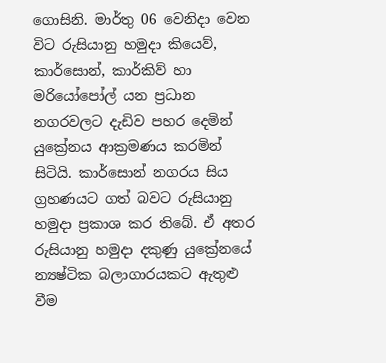ගොසිනි. මාර්තු 06 වෙනිදා වෙන විට රුසියානු හමුදා කියෙව්, කාර්සොන්, කාර්කිව් හා මරියෝපෝල් යන ප්‍රධාන නගරවලට දැඩිව පහර දෙමින් යුක්‍රේනය ආක්‍රමණය කරමින් සිටියි. කාර්සොන් නගරය සිය ග්‍රහණයට ගත් බවට රුසියානු හමුදා ප්‍රකාශ කර තිබේ. ඒ අතර රුසියානු හමුදා දකුණු යුක්‍රේනයේ න්‍යෂ්ටික බලාගාරයකට ඇතුළු වීම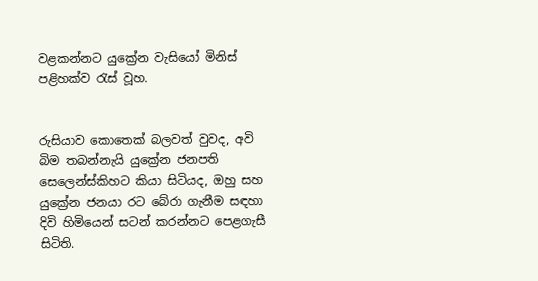වළකන්නට යුක්‍රේන වැසියෝ මිනිස් පළිහක්ව රැස් වූහ.


රුසියාව කොතෙක් බලවත් වුවද, අවි බිම තබන්නැයි යුක්‍රේන ජනපති සෙලෙන්ස්කිහට කියා සිටියද, ඔහු සහ යුක්‍රේන ජනයා රට බේරා ගැනීම සඳහා දිවි හිමියෙන් සටන් කරන්නට පෙළගැසී සිටිති.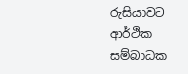රුසියාවට ආර්ථික සම්බාධක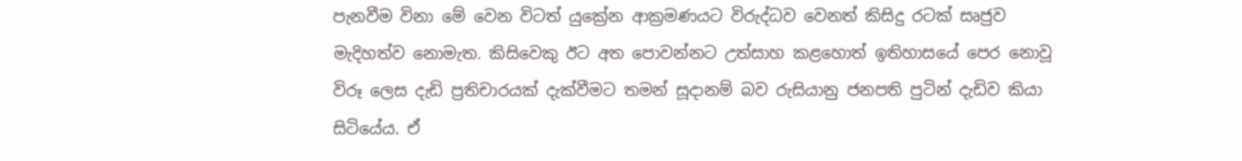පැනවීම විනා මේ වෙන විටත් යුක්‍රේන ආක්‍රමණයට විරුද්ධව වෙනත් කිසිදු රටක් සෘජුව මැදිහත්ව නොමැත. කිසිවෙකු ඊට අත පොවන්නට උත්සාහ කළහොත් ඉතිහාසයේ පෙර නොවූ විරූ ලෙස දැඩි ප්‍රතිචාරයක් දැක්වීමට තමන් සූදානම් බව රුසියානු ජනපති පුටින් දැඩිව කියා සිටියේය. ඒ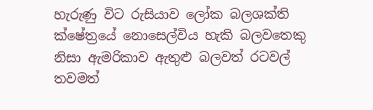හැරුණු විට රුසියාව ලෝක බලශක්ති ක්ෂේත්‍රයේ නොසෙල්විය හැකි බලවතෙකු නිසා ඇමරිකාව ඇතුළු බලවත් රටවල් තවමත්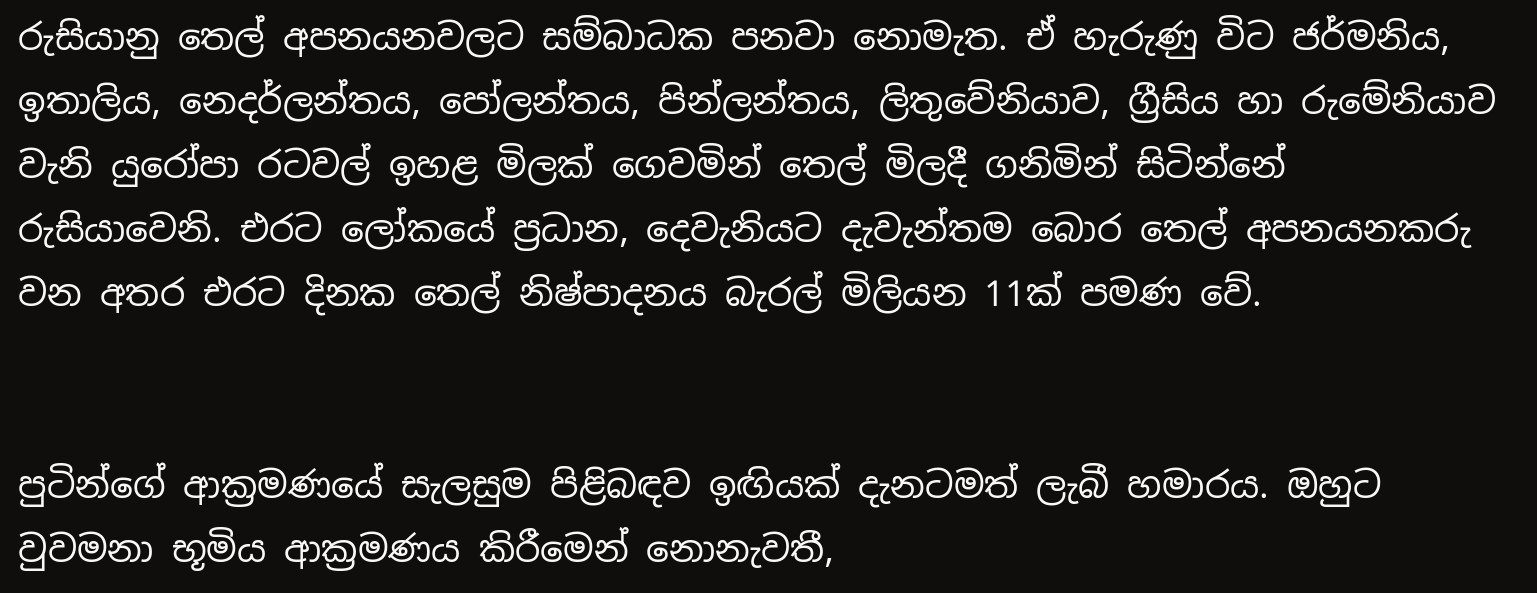රුසියානු තෙල් අපනයනවලට සම්බාධක පනවා නොමැත. ඒ හැරුණු විට ජර්මනිය, ඉතාලිය, නෙදර්ලන්තය, පෝලන්තය, පින්ලන්තය, ලිතුවේනියාව, ග්‍රීසිය හා රුමේනියාව වැනි යුරෝපා රටවල් ඉහළ මිලක් ගෙවමින් තෙල් මිලදී ගනිමින් සිටින්නේ රුසියාවෙනි. එරට ලෝකයේ ප්‍රධාන, දෙවැනියට දැවැන්තම බොර තෙල් අපනයනකරු වන අතර එරට දිනක තෙල් නිෂ්පාදනය බැරල් මිලියන 11ක් පමණ වේ.


පුටින්ගේ ආක්‍රමණයේ සැලසුම පිළිබඳව ඉඟියක් දැනටමත් ලැබී හමාරය. ඔහුට වුවමනා භූමිය ආක්‍රමණය කිරීමෙන් නොනැවතී,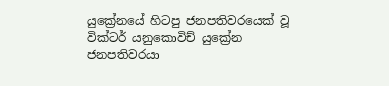යුක්‍රේනයේ හිටපු ජනපතිවරයෙක් වූ වික්ටර් යනුකොවිච් යුක්‍රේන ජනපතිවරයා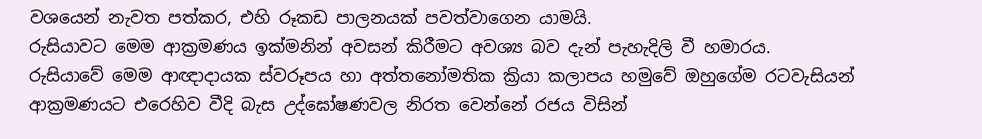වශයෙන් නැවත පත්කර, එහි රූකඩ පාලනයක් පවත්වාගෙන යාමයි.
රුසියාවට මෙම ආක්‍රමණය ඉක්මනින් අවසන් කිරීමට අවශ්‍ය බව දැන් පැහැදිලි වී හමාරය.
රුසියාවේ මෙම ආඥාදායක ස්වරූපය හා අත්තනෝමතික ක්‍රියා කලාපය හමුවේ ඔහුගේම රටවැසියන් ආක්‍රමණයට එරෙහිව වීදි බැස උද්ඝෝෂණවල නිරත වෙන්නේ රජය විසින්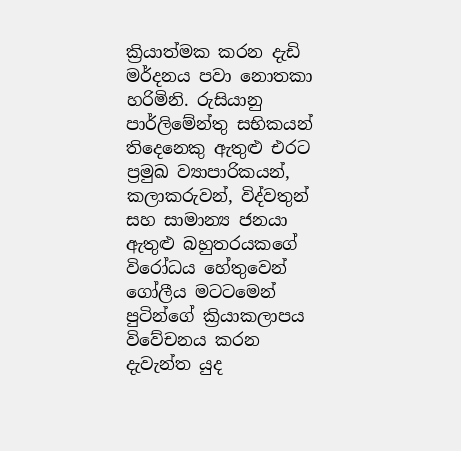ක්‍රියාත්මක කරන දැඩි මර්දනය පවා නොතකා හරිමිනි. රුසියානු පාර්ලිමේන්තු සභිකයන් තිදෙනෙකු ඇතුළු එරට ප්‍රමුඛ ව්‍යාපාරිකයන්, කලාකරුවන්, විද්වතුන් සහ සාමාන්‍ය ජනයා ඇතුළු බහුතරයකගේ විරෝධය හේතුවෙන් ගෝලීය මටටමෙන් පුටින්ගේ ක්‍රියාකලාපය විවේචනය කරන දැවැන්ත යුද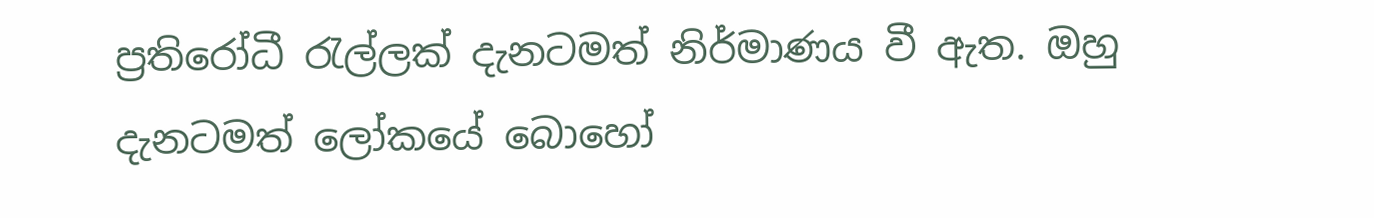ප්‍රතිරෝධී රැල්ලක් දැනටමත් නිර්මාණය වී ඇත. ඔහු දැනටමත් ලෝකයේ බොහෝ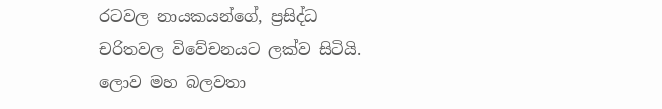රටවල නායකයන්ගේ, ප්‍රසිද්ධ චරිතවල විවේචනයට ලක්ව සිටියි.
ලොව මහ බලවතා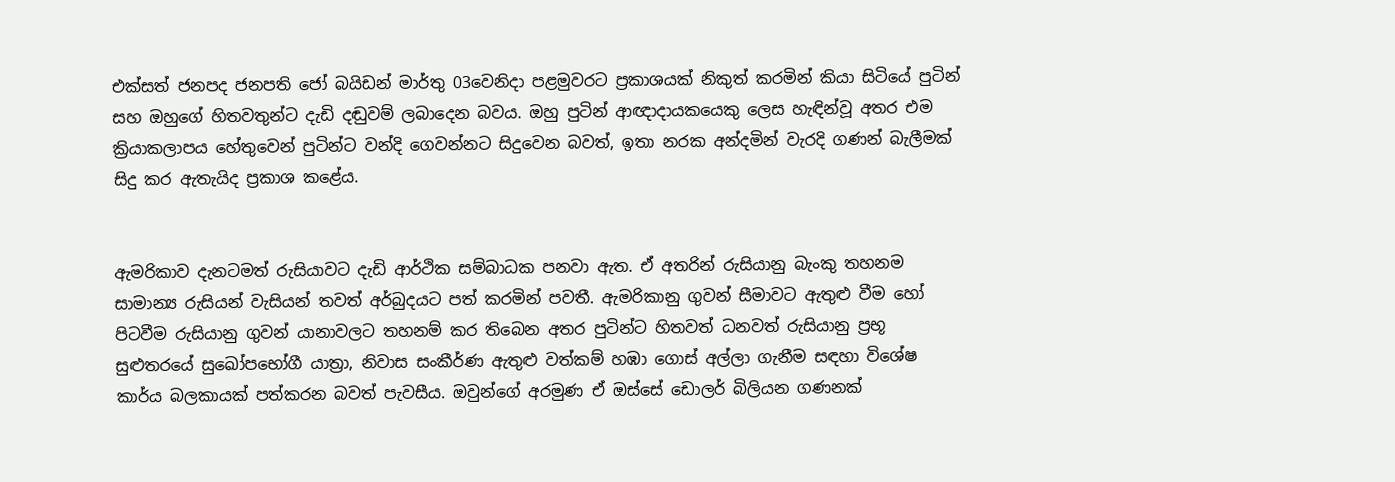එක්සත් ජනපද ජනපති ජෝ බයිඩන් මාර්තු 03වෙනිදා පළමුවරට ප්‍රකාශයක් නිකුත් කරමින් කියා සිටියේ පුටින් සහ ඔහුගේ හිතවතුන්ට දැඩි දඬුවම් ලබාදෙන බවය. ඔහු පුටින් ආඥාදායකයෙකු ලෙස හැඳින්වූ අතර එම ක්‍රියාකලාපය හේතුවෙන් පුටින්ට වන්දි ගෙවන්නට සිදුවෙන බවත්, ඉතා නරක අන්දමින් වැරදි ගණන් බැලීමක් සිදු කර ඇතැයිද ප්‍රකාශ කළේය.


ඇමරිකාව දැනටමත් රුසියාවට දැඩි ආර්ථික සම්බාධක පනවා ඇත. ඒ අතරින් රුසියානු බැංකු තහනම සාමාන්‍ය රුසියන් වැසියන් තවත් අර්බුදයට පත් කරමින් පවතී. ඇමරිකානු ගුවන් සීමාවට ඇතුළු වීම හෝ පිටවීම රුසියානු ගුවන් යානාවලට තහනම් කර තිබෙන අතර පුටින්ට හිතවත් ධනවත් රුසියානු ප්‍රභූ සුළුතරයේ සුඛෝපභෝගී යාත්‍රා, නිවාස සංකීර්ණ ඇතුළු වත්කම් හඹා ගොස් අල්ලා ගැනීම සඳහා විශේෂ කාර්ය බලකායක් පත්කරන බවත් පැවසීය. ඔවුන්ගේ අරමුණ ඒ ඔස්සේ ඩොලර් බිලියන ගණනක්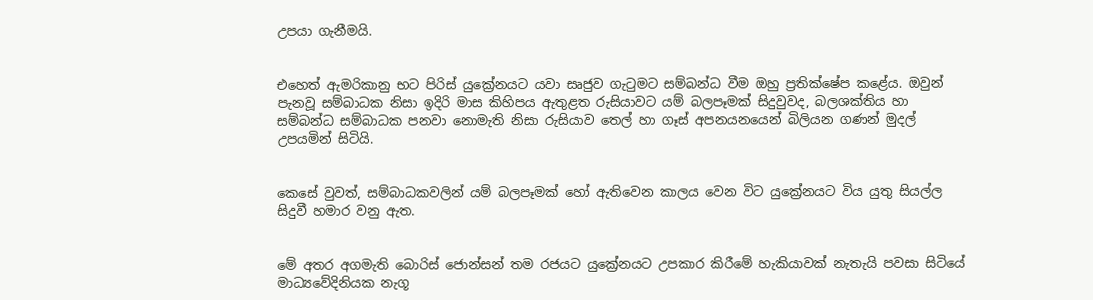උපයා ගැනීමයි.


එහෙත් ඇමරිකානු භට පිරිස් යුක්‍රේනයට යවා සෘජුව ගැටුමට සම්බන්ධ වීම ඔහු ප්‍රතික්ෂේප කළේය. ඔවුන් පැනවූ සම්බාධක නිසා ඉදිරි මාස කිහිපය ඇතුළත රුසියාවට යම් බලපෑමක් සිදුවුවද, බලශක්තිය හා සම්බන්ධ සම්බාධක පනවා නොමැති නිසා රුසියාව තෙල් හා ගෑස් අපනයනයෙන් බිලියන ගණන් මුදල් උපයමින් සිටියි.


කෙසේ වුවත්, සම්බාධකවලින් යම් බලපෑමක් හෝ ඇතිවෙන කාලය වෙන විට යුක්‍රේනයට විය යුතු සියල්ල සිදුවී හමාර වනු ඇත.


මේ අතර අගමැති බොරිස් ජොන්සන් තම රජයට යුක්‍රේනයට උපකාර කිරීමේ හැකියාවක් නැතැයි පවසා සිටියේ මාධ්‍යවේදිනියක නැගූ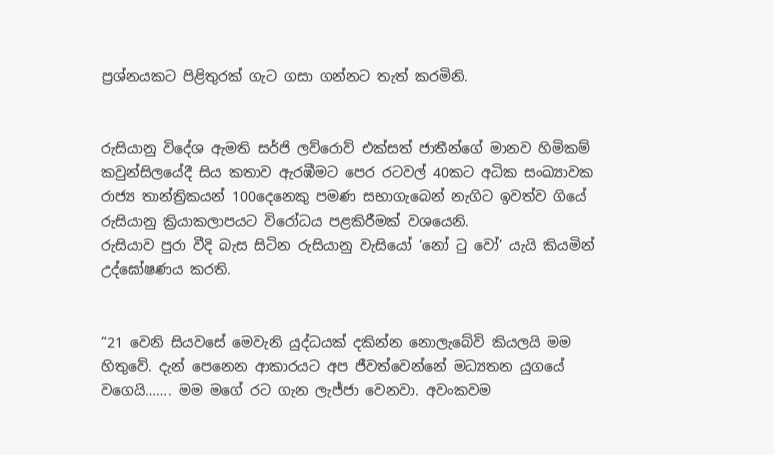ප්‍රශ්නයකට පිළිතුරක් ගැට ගසා ගන්නට තැත් කරමිනි.


රුසියානු විදේශ ඇමති සර්ජි ලව්රොව් එක්සත් ජාතීන්ගේ මානව හිමිකම් කවුන්සිලයේදී සිය කතාව ඇරඹීමට පෙර රටවල් 40කට අධික සංඛ්‍යාවක රාජ්‍ය තාන්ත්‍රිකයන් 100දෙනෙකු පමණ සභාගැබෙන් නැගිට ඉවත්ව ගියේ රුසියානු ක්‍රියාකලාපයට විරෝධය පළකිරීමක් වශයෙනි.
රුසියාව පුරා වීදි බැස සිටින රුසියානු වැසියෝ ‘නෝ ටු වෝ’ යැයි කියමින් උද්ඝෝෂණය කරති.


“21 වෙනි සියවසේ මෙවැනි යුද්ධයක් දකින්න නොලැබේවි කියලයි මම හිතුවේ. දැන් පෙනෙන ආකාරයට අප ජීවත්වෙන්නේ මධ්‍යතන යුගයේ වගෙයි……. මම මගේ රට ගැන ලැජ්ජා වෙනවා. අවංකවම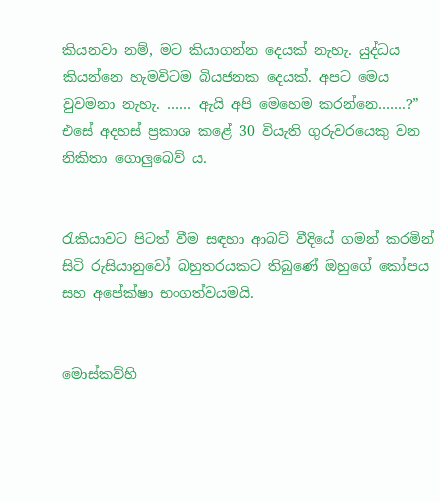කියනවා නම්, මට කියාගන්න දෙයක් නැහැ. යුද්ධය කියන්නෙ හැමවිටම බියජනක දෙයක්. අපට මෙය වුවමනා නැහැ. …… ඇයි අපි මෙහෙම කරන්නෙ…….?” එසේ අදහස් ප්‍රකාශ කළේ 30 වියැති ගුරුවරයෙකු වන නිකිතා ගොලුබෙව් ය.


රැකියාවට පිටත් වීම සඳහා ආබට් වීදියේ ගමන් කරමින් සිටි රුසියානුවෝ බහුතරයකට තිබුණේ ඔහුගේ කෝපය සහ අපේක්ෂා භංගත්වයමයි.


මොස්කව්හි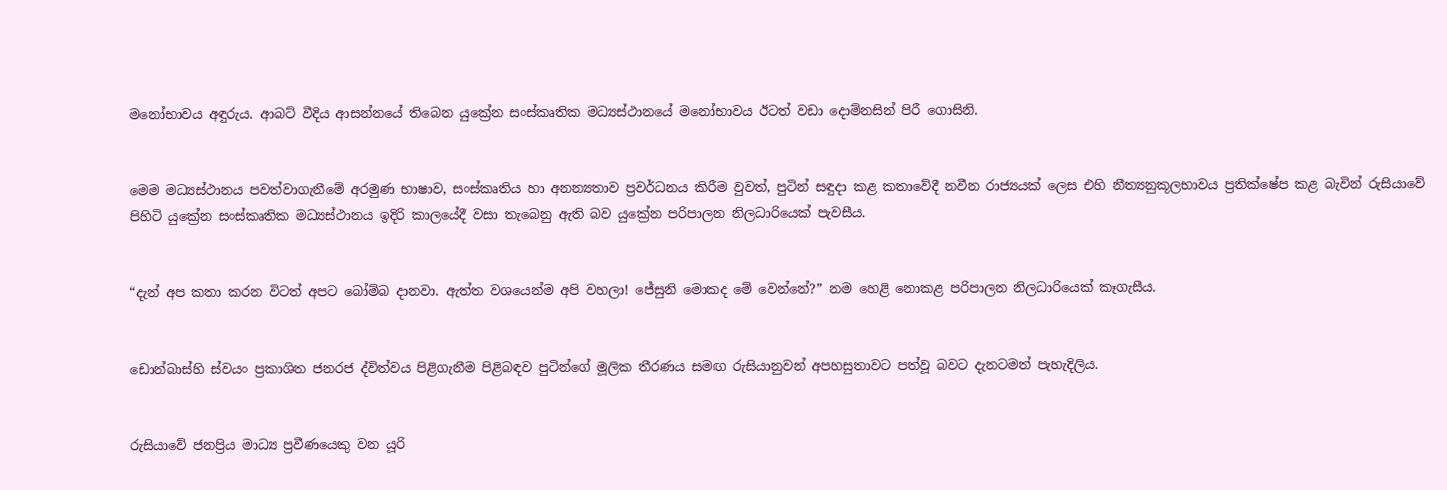මනෝභාවය අඳුරුය. ආබට් වීදිය ආසන්නයේ තිබෙන යුක්‍රේන සංස්කෘතික මධ්‍යස්ථානයේ මනෝභාවය ඊටත් වඩා දොම්නසින් පිරී ගොසිනි.


මෙම මධ්‍යස්ථානය පවත්වාගැනීමේ අරමුණ භාෂාව, සංස්කෘතිය හා අනන්‍යතාව ප්‍රවර්ධනය කිරීම වුවත්, පුටින් සඳුදා කළ කතාවේදී නවීන රාජ්‍යයක් ලෙස එහි නීත්‍යනුකූලභාවය ප්‍රතික්ෂේප කළ බැවින් රුසියාවේ පිහිටි යුක්‍රේන සංස්කෘතික මධ්‍යස්ථානය ඉදිරි කාලයේදී වසා තැබෙනු ඇති බව යුක්‍රේන පරිපාලන නිලධාරියෙක් පැවසීය.


“දැන් අප කතා කරන විටත් අපට බෝම්බ දානවා. ඇත්ත වශයෙන්ම අපි වහලා! ජේසුනි මොකද මේ වෙන්නේ?” නම හෙළි නොකළ පරිපාලන නිලධාරියෙක් කෑගැසීය.


ඩොන්බාස්හි ස්වයං ප්‍රකාශිත ජනරජ ද්විත්වය පිළිගැනීම පිළිබඳව පුටින්ගේ මූලික තීරණය සමඟ රුසියානුවන් අපහසුතාවට පත්වූ බවට දැනටමත් පැහැදිලිය.


රුසියාවේ ජනප්‍රිය මාධ්‍ය ප්‍රවීණයෙකු වන යූරි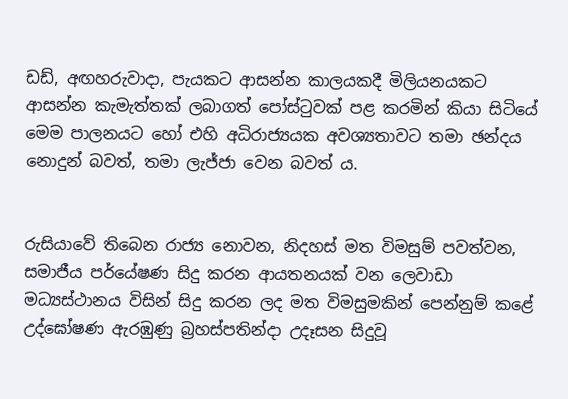ඩඩ්, අඟහරුවාදා, පැයකට ආසන්න කාලයකදී මිලියනයකට ආසන්න කැමැත්තක් ලබාගත් පෝස්ටුවක් පළ කරමින් කියා සිටියේ මෙම පාලනයට හෝ එහි අධිරාජ්‍යයක අවශ්‍යතාවට තමා ඡන්දය නොදුන් බවත්, තමා ලැජ්ජා වෙන බවත් ය.


රුසියාවේ තිබෙන රාජ්‍ය නොවන, නිදහස් මත විමසුම් පවත්වන, සමාජීය පර්යේෂණ සිදු කරන ආයතනයක් වන ලෙවාඩා මධ්‍යස්ථානය විසින් සිදු කරන ලද මත විමසුමකින් පෙන්නුම් කළේ උද්ඝෝෂණ ඇරඹුණු බ්‍රහස්පතින්දා උදෑසන සිදුවූ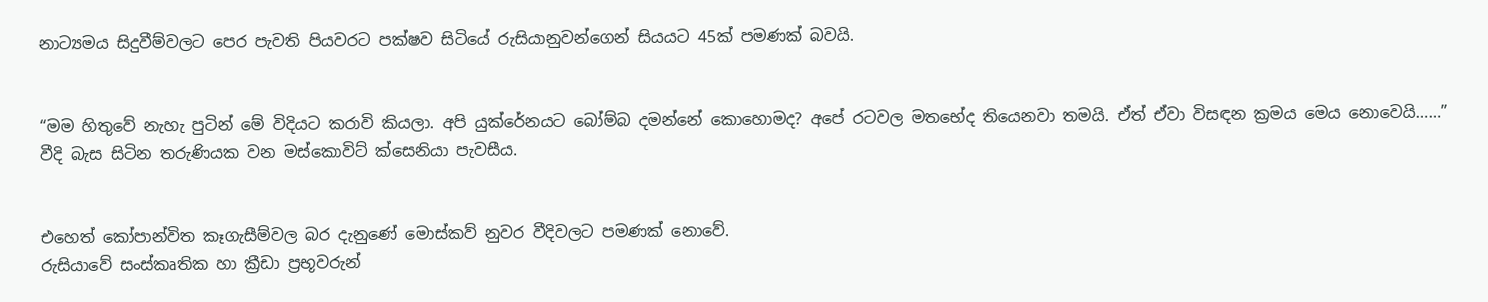නාට්‍යමය සිදුවීම්වලට පෙර පැවති පියවරට පක්ෂව සිටියේ රුසියානුවන්ගෙන් සියයට 45ක් පමණක් බවයි.


“මම හිතුවේ නැහැ පුටින් මේ විදියට කරාවි කියලා. අපි යුක්රේනයට බෝම්බ දමන්නේ කොහොමද? අපේ රටවල මතභේද තියෙනවා තමයි. ඒත් ඒවා විසඳන ක්‍රමය මෙය නොවෙයි……” වීදි බැස සිටින තරුණියක වන මස්කොවිට් ක්සෙනියා පැවසීය.


එහෙත් කෝපාන්විත කෑගැසීම්වල බර දැනුණේ මොස්කව් නුවර වීදිවලට පමණක් නොවේ.
රුසියාවේ සංස්කෘතික හා ක්‍රීඩා ප්‍රභූවරුන්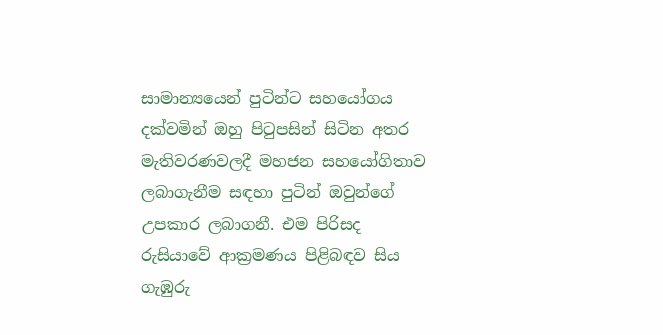සාමාන්‍යයෙන් පුටින්ට සහයෝගය දක්වමින් ඔහු පිටුපසින් සිටින අතර මැතිවරණවලදී මහජන සහයෝගිතාව ලබාගැනීම සඳහා පුටින් ඔවුන්ගේ උපකාර ලබාගනී. එම පිරිසද රුසියාවේ ආක්‍රමණය පිළිබඳව සිය ගැඹුරු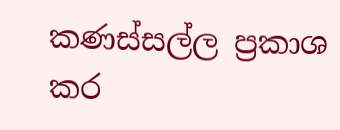කණස්සල්ල ප්‍රකාශ කර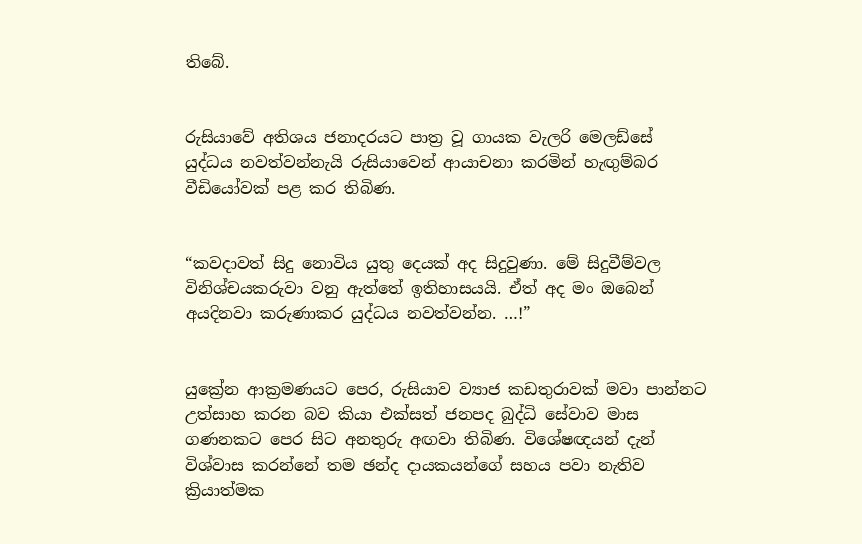තිබේ.


රුසියාවේ අතිශය ජනාදරයට පාත්‍ර වූ ගායක වැලරි මෙලඩ්සේ යුද්ධය නවත්වන්නැයි රුසියාවෙන් ආයාචනා කරමින් හැඟුම්බර වීඩියෝවක් පළ කර තිබිණ.


“කවදාවත් සිදු නොවිය යුතු දෙයක් අද සිදුවුණා. මේ සිදුවීම්වල විනිශ්චයකරුවා වනු ඇත්තේ ඉතිහාසයයි. ඒත් අද මං ඔබෙන් අයදිනවා කරුණාකර යුද්ධය නවත්වන්න. …!”


යුක්‍රේන ආක්‍රමණයට පෙර, රුසියාව ව්‍යාජ කඩතුරාවක් මවා පාන්නට උත්සාහ කරන බව කියා එක්සත් ජනපද බුද්ධි සේවාව මාස ගණනකට පෙර සිට අනතුරු අඟවා තිබිණ. විශේෂඥයන් දැන් විශ්වාස කරන්නේ තම ඡන්ද දායකයන්ගේ සහය පවා නැතිව ක්‍රියාත්මක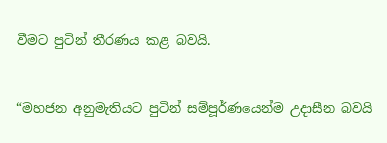වීමට පුටින් තීරණය කළ බවයි.


“මහජන අනුමැතියට පුටින් සම්පූර්ණයෙන්ම උදාසීන බවයි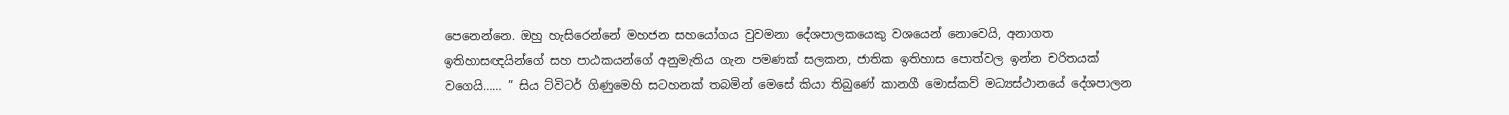පෙනෙන්නෙ. ඔහු හැසිරෙන්නේ මහජන සහයෝගය වුවමනා දේශපාලකයෙකු වශයෙන් නොවෙයි, අනාගත ඉතිහාසඥයින්ගේ සහ පාඨකයන්ගේ අනුමැතිය ගැන පමණක් සලකන, ජාතික ඉතිහාස පොත්වල ඉන්න චරිතයක් වගෙයි…… ” සිය ට්විටර් ගිණුමෙහි සටහනක් තබමින් මෙසේ කියා තිබුණේ කානගී මොස්කව් මධ්‍යස්ථානයේ දේශපාලන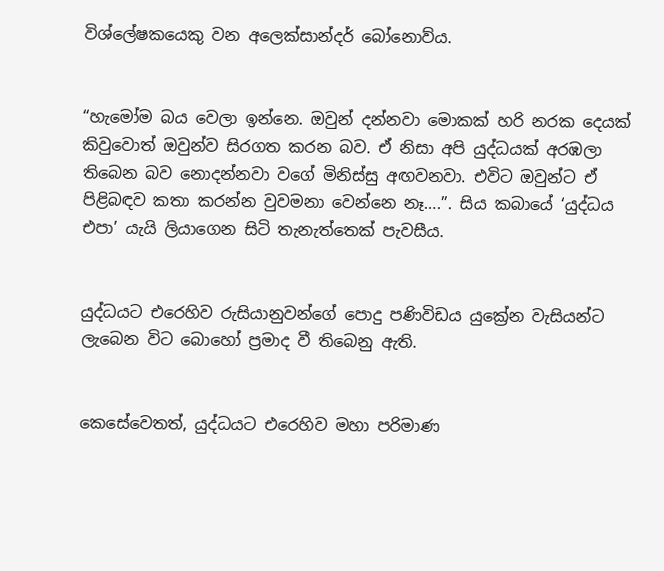විශ්ලේෂකයෙකු වන අලෙක්සාන්දර් බෝනොව්ය.


“හැමෝම බය වෙලා ඉන්නෙ. ඔවුන් දන්නවා මොකක් හරි නරක දෙයක් කිවුවොත් ඔවුන්ව සිරගත කරන බව. ඒ නිසා අපි යුද්ධයක් අරඹලා තිබෙන බව නොදන්නවා වගේ මිනිස්සු අඟවනවා. එවිට ඔවුන්ට ඒ පිළිබඳව කතා කරන්න වුවමනා වෙන්නෙ නෑ….”. සිය කබායේ ‘යුද්ධය එපා’ යැයි ලියාගෙන සිටි තැනැත්තෙක් පැවසීය.


යුද්ධයට එරෙහිව රුසියානුවන්ගේ පොදු පණිවිඩය යුක්‍රේන වැසියන්ට ලැබෙන විට බොහෝ ප්‍රමාද වී තිබෙනු ඇති.


කෙසේවෙතත්, යුද්ධයට එරෙහිව මහා පරිමාණ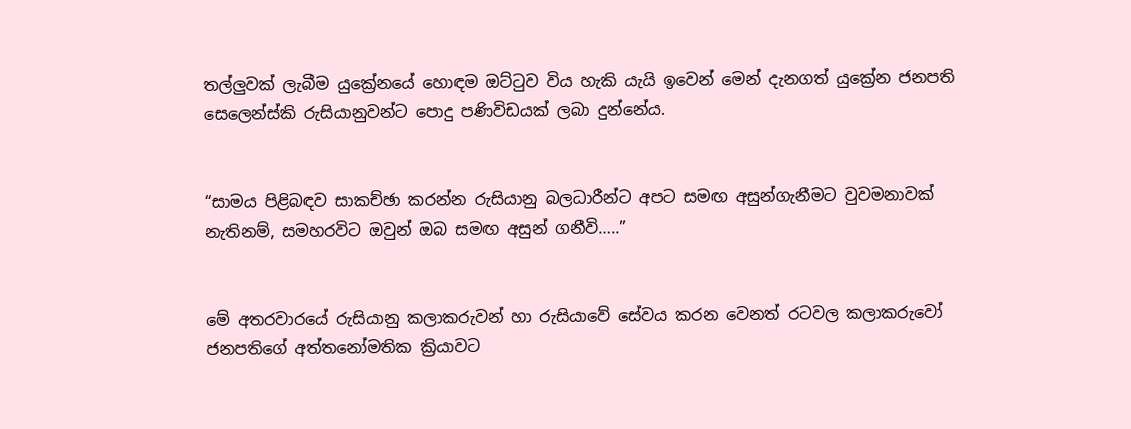තල්ලුවක් ලැබීම යුක්‍රේනයේ හොඳම ඔට්ටුව විය හැකි යැයි ඉවෙන් මෙන් දැනගත් යුක්‍රේන ජනපති සෙලෙන්ස්කි රුසියානුවන්ට පොදු පණිවිඩයක් ලබා දුන්නේය.


“සාමය පිළිබඳව සාකච්ඡා කරන්න රුසියානු බලධාරීන්ට අපට සමඟ අසුන්ගැනීමට වුවමනාවක් නැතිනම්, සමහරවිට ඔවුන් ඔබ සමඟ අසුන් ගනීවි…..”


මේ අතරවාරයේ රුසියානු කලාකරුවන් හා රුසියාවේ සේවය කරන වෙනත් රටවල කලාකරුවෝ ජනපතිගේ අත්තනෝමතික ක්‍රියාවට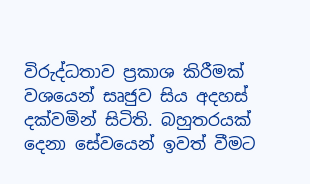විරුද්ධතාව ප්‍රකාශ කිරීමක් වශයෙන් සෘජුව සිය අදහස් දක්වමින් සිටිති. බහුතරයක් දෙනා සේවයෙන් ඉවත් වීමට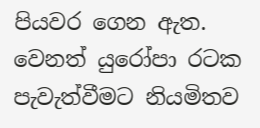පියවර ගෙන ඇත.
වෙනත් යුරෝපා රටක පැවැත්වීමට නියමිතව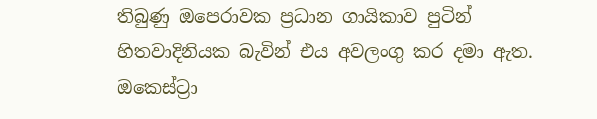තිබුණු ඔපෙරාවක ප්‍රධාන ගායිකාව පුටින් හිතවාදිනියක බැවින් එය අවලංගු කර දමා ඇත. ඔකෙස්ට්‍රා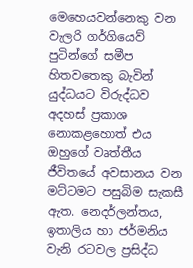මෙහෙයවන්නෙකු වන වැලරි ගර්ගියෙව් පුටින්ගේ සමීප හිතවතෙකු බැවින් යුද්ධයට විරුද්ධව අදහස් ප්‍රකාශ නොකළහොත් එය ඔහුගේ වෘත්තීය ජීවිතයේ අවසානය වන මට්ටමට පසුබිම සැකසී ඇත. නෙදර්ලන්තය, ඉතාලිය හා ජර්මනිය වැනි රටවල ප්‍රසිද්ධ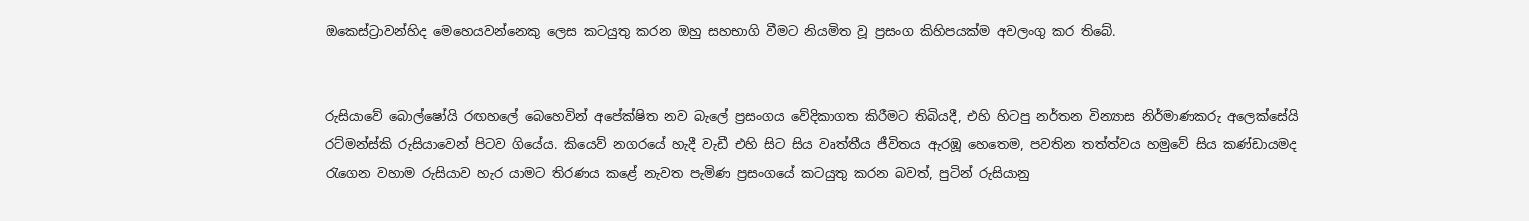ඔකෙස්ට්‍රාවන්හිද මෙහෙයවන්නෙකු ලෙස කටයුතු කරන ඔහු සහභාගි වීමට නියමිත වූ ප්‍රසංග කිහිපයක්ම අවලංගු කර තිබේ.


රුසියාවේ බොල්ෂෝයි රඟහලේ බෙහෙවින් අපේක්ෂිත නව බැලේ ප්‍රසංගය වේදිකාගත කිරීමට තිබියදී, එහි හිටපු නර්තන වින්‍යාස නිර්මාණකරු අලෙක්සේයි රට්මන්ස්කි රුසියාවෙන් පිටව ගියේය. කියෙව් නගරයේ හැදී වැඩී එහි සිට සිය වෘත්තීය ජීවිතය ඇරඹූ හෙතෙම, පවතින තත්ත්වය හමුවේ සිය කණ්ඩායමද රැගෙන වහාම රුසියාව හැර යාමට තිරණය කළේ නැවත පැමිණ ප්‍රසංගයේ කටයුතු කරන බවත්, පුටින් රුසියානු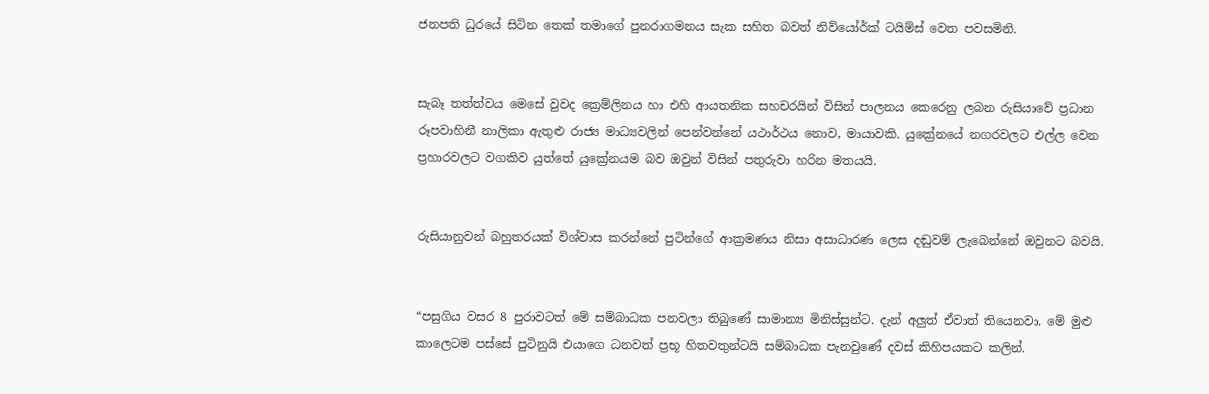ජනපති ධුරයේ සිටින තෙක් තමාගේ පුනරාගමනය සැක සහිත බවත් නිව්යෝර්ක් ටයිම්ස් වෙත පවසමිනි.


සැබෑ තත්ත්වය මෙසේ වුවද ක්‍රෙම්ලිනය හා එහි ආයතනික සහචරයින් විසින් පාලනය කෙරෙනු ලබන රුසියාවේ ප්‍රධාන රූපවාහිනී නාලිකා ඇතුළු රාජ්‍ය මාධ්‍යවලින් පෙන්වන්නේ යථාර්ථය නොව, මායාවකි. යුක්‍රේනයේ නගරවලට එල්ල වෙන ප්‍රහාරවලට වගකිව යුත්තේ යුක්‍රේනයම බව ඔවුන් විසින් පතුරුවා හරින මතයයි.


රුසියානුවන් බහුතරයක් විශ්වාස කරන්නේ පුටින්ගේ ආක්‍රමණය නිසා අසාධාරණ ලෙස දඬුවම් ලැබෙන්නේ ඔවුනට බවයි.


“පසුගිය වසර 8 පුරාවටත් මේ සම්බාධක පනවලා තිබුණේ සාමාන්‍ය මිනිස්සුන්ට. දැන් අලුත් ඒවාත් තියෙනවා. මේ මුළු කාලෙටම පස්සේ පුටිනුයි එයාගෙ ධනවත් ප්‍රභූ හිතවතුන්ටයි සම්බාධක පැනවුණේ දවස් කිහිපයකට කලින්.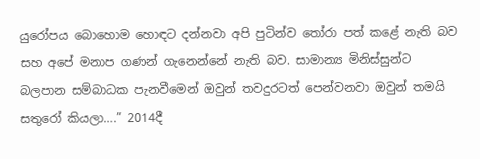යුරෝපය බොහොම හොඳට දන්නවා අපි පුටින්ව තෝරා පත් කළේ නැති බව සහ අපේ මනාප ගණන් ගැනෙන්නේ නැති බව. සාමාන්‍ය මිනිස්සුන්ට බලපාන සම්බාධක පැනවීමෙන් ඔවුන් තවදුරටත් පෙන්වනවා ඔවුන් තමයි සතුරෝ කියලා….” 2014දී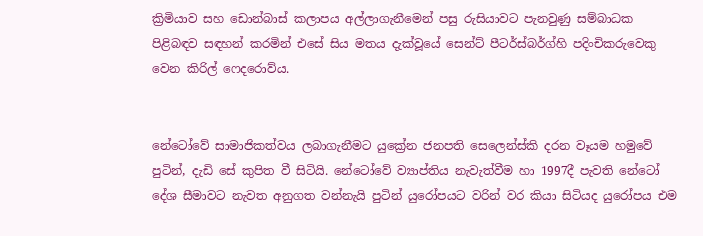ක්‍රිමියාව සහ ඩොන්බාස් කලාපය අල්ලාගැනීමෙන් පසු රුසියාවට පැනවුණු සම්බාධක පිළිබඳව සඳහන් කරමින් එසේ සිය මතය දැක්වූයේ සෙන්ට් පීටර්ස්බර්ග්හි පදිංචිකරුවෙකු වෙන කිරිල් ෆෙදරොව්ය.


නේටෝවේ සාමාජිකත්වය ලබාගැනීමට යුක්‍රේන ජනපති සෙලෙන්ස්කි දරන වෑයම හමුවේ පුටින්, දැඩි සේ කුපිත වී සිටියි. නේටෝවේ ව්‍යාප්තිය නැවැත්වීම හා 1997දී පැවති නේටෝ දේශ සීමාවට නැවත අනුගත වන්නැයි පුටින් යුරෝපයට වරින් වර කියා සිටියද යුරෝපය එම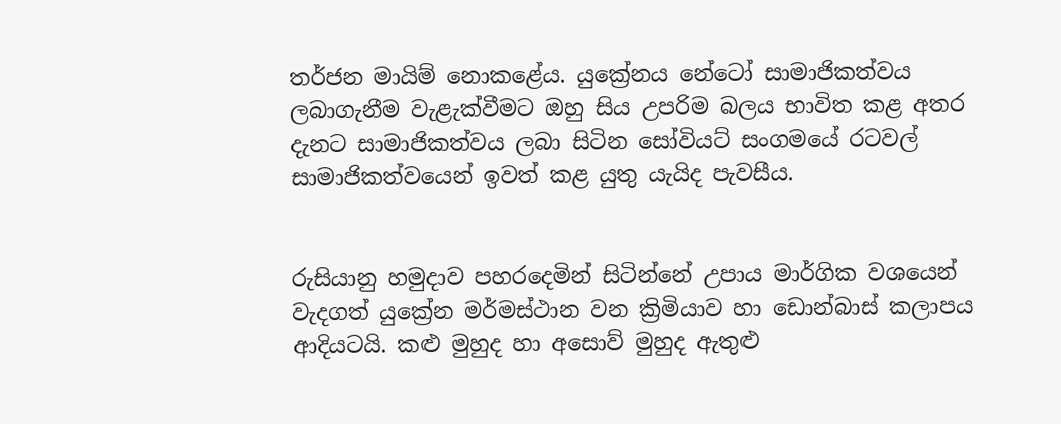තර්ජන මායිම් නොකළේය. යුක්‍රේනය නේටෝ සාමාජිකත්වය ලබාගැනීම වැළැක්වීමට ඔහු සිය උපරිම බලය භාවිත කළ අතර දැනට සාමාජිකත්වය ලබා සිටින සෝවියට් සංගමයේ රටවල් සාමාජිකත්වයෙන් ඉවත් කළ යුතු යැයිද පැවසීය.


රුසියානු හමුදාව පහරදෙමින් සිටින්නේ උපාය මාර්ගික වශයෙන් වැදගත් යුක්‍රේන මර්මස්ථාන වන ක්‍රිමියාව හා ඩොන්බාස් කලාපය ආදියටයි. කළු මුහුද හා අසොව් මුහුද ඇතුළු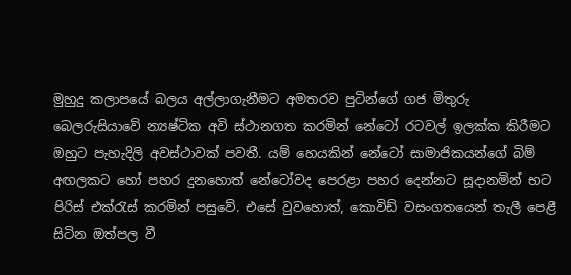මුහුදු කලාපයේ බලය අල්ලාගැනීමට අමතරව පුටින්ගේ ගජ මිතුරු බෙලරුසියාවේ න්‍යෂ්ටික අවි ස්ථානගත කරමින් නේටෝ රටවල් ඉලක්ක කිරීමට ඔහුට පැහැදිලි අවස්ථාවක් පවතී. යම් හෙයකින් නේටෝ සාමාජිකයන්ගේ බිම් අඟලකට හෝ පහර දුනහොත් නේටෝවද පෙරළා පහර දෙන්නට සූදානමින් භට පිරිස් එක්රැස් කරමින් පසුවේ. එසේ වුවහොත්, කොවිඩ් වසංගතයෙන් තැලී පෙළී සිටින ඔත්පල වී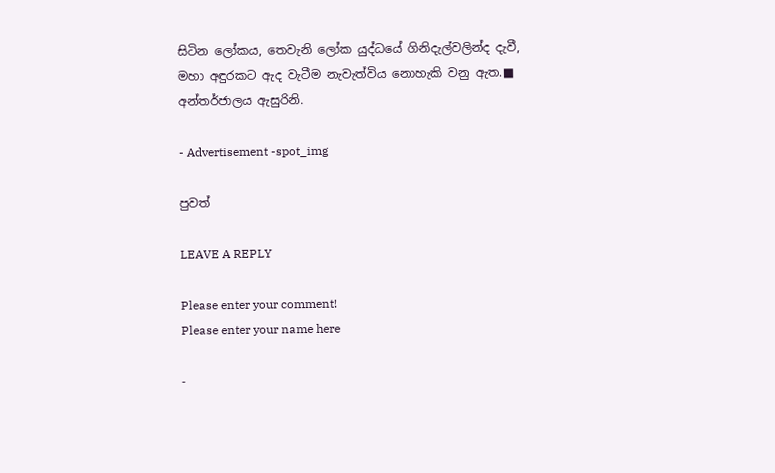සිටින ලෝකය, තෙවැනි ලෝක යුද්ධයේ ගිනිදැල්වලින්ද දැවී, මහා අඳුරකට ඇද වැටීම නැවැත්විය නොහැකි වනු ඇත.■
අන්තර්ජාලය ඇසුරිනි.

- Advertisement -spot_img

පුවත්

LEAVE A REPLY

Please enter your comment!
Please enter your name here

-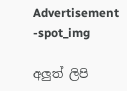Advertisement -spot_img

අලුත් ලිපි